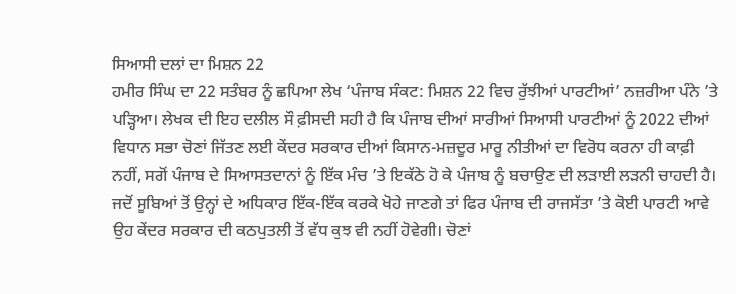ਸਿਆਸੀ ਦਲਾਂ ਦਾ ਮਿਸ਼ਨ 22
ਹਮੀਰ ਸਿੰਘ ਦਾ 22 ਸਤੰਬਰ ਨੂੰ ਛਪਿਆ ਲੇਖ ‘ਪੰਜਾਬ ਸੰਕਟ: ਮਿਸ਼ਨ 22 ਵਿਚ ਰੁੱਝੀਆਂ ਪਾਰਟੀਆਂ’ ਨਜ਼ਰੀਆ ਪੰਨੇ ’ਤੇ ਪੜ੍ਹਿਆ। ਲੇਖਕ ਦੀ ਇਹ ਦਲੀਲ ਸੌ ਫ਼ੀਸਦੀ ਸਹੀ ਹੈ ਕਿ ਪੰਜਾਬ ਦੀਆਂ ਸਾਰੀਆਂ ਸਿਆਸੀ ਪਾਰਟੀਆਂ ਨੂੰ 2022 ਦੀਆਂ ਵਿਧਾਨ ਸਭਾ ਚੋਣਾਂ ਜਿੱਤਣ ਲਈ ਕੇਂਦਰ ਸਰਕਾਰ ਦੀਆਂ ਕਿਸਾਨ-ਮਜ਼ਦੂਰ ਮਾਰੂ ਨੀਤੀਆਂ ਦਾ ਵਿਰੋਧ ਕਰਨਾ ਹੀ ਕਾਫ਼ੀ ਨਹੀਂ, ਸਗੋਂ ਪੰਜਾਬ ਦੇ ਸਿਆਸਤਦਾਨਾਂ ਨੂੰ ਇੱਕ ਮੰਚ ’ਤੇ ਇਕੱਠੇ ਹੋ ਕੇ ਪੰਜਾਬ ਨੂੰ ਬਚਾਉਣ ਦੀ ਲੜਾਈ ਲੜਨੀ ਚਾਹਦੀ ਹੈ। ਜਦੋਂ ਸੂਬਿਆਂ ਤੋਂ ਉਨ੍ਹਾਂ ਦੇ ਅਧਿਕਾਰ ਇੱਕ-ਇੱਕ ਕਰਕੇ ਖੋਹੇ ਜਾਣਗੇ ਤਾਂ ਫਿਰ ਪੰਜਾਬ ਦੀ ਰਾਜਸੱਤਾ ’ਤੇ ਕੋਈ ਪਾਰਟੀ ਆਵੇ ਉਹ ਕੇਂਦਰ ਸਰਕਾਰ ਦੀ ਕਠਪੁਤਲੀ ਤੋਂ ਵੱਧ ਕੁਝ ਵੀ ਨਹੀਂ ਹੋਵੇਗੀ। ਚੋਣਾਂ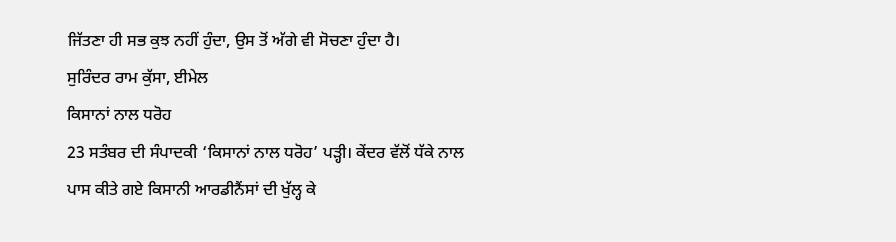ਜਿੱਤਣਾ ਹੀ ਸਭ ਕੁਝ ਨਹੀਂ ਹੁੰਦਾ, ਉਸ ਤੋਂ ਅੱਗੇ ਵੀ ਸੋਚਣਾ ਹੁੰਦਾ ਹੈ।
ਸੁਰਿੰਦਰ ਰਾਮ ਕੁੱਸਾ, ਈਮੇਲ
ਕਿਸਾਨਾਂ ਨਾਲ ਧਰੋਹ
23 ਸਤੰਬਰ ਦੀ ਸੰਪਾਦਕੀ ‘ਕਿਸਾਨਾਂ ਨਾਲ ਧਰੋਹ’ ਪੜ੍ਹੀ। ਕੇਂਦਰ ਵੱਲੋਂ ਧੱਕੇ ਨਾਲ ਪਾਸ ਕੀਤੇ ਗਏ ਕਿਸਾਨੀ ਆਰਡੀਨੈਂਸਾਂ ਦੀ ਖੁੱਲ੍ਹ ਕੇ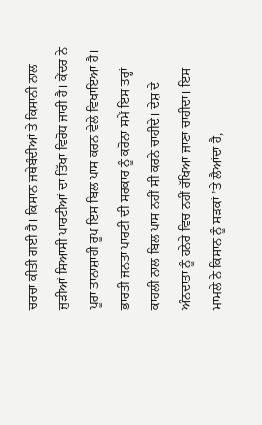ਚਰਚਾ ਕੀਤੀ ਗਈ ਹੈ। ਕਿਸਾਨ ਜਥੇਬੰਦੀਆਂ ਤੇ ਕਿਸਾਨੀ ਨਾਲ ਜੁੜੀਆਂ ਸਿਆਸੀ ਪਾਰਟੀਆਂ ਦਾ ਤਿੱਖਾ ਵਿਰੋਧ ਜਾਰੀ ਹੈ। ਕੇਂਦਰ ਨੇ ਪੂਰਾ ਤਾਨਾਸ਼ਾਹੀ ਰੂਪ ਇਸ ਬਿਲ ਪਾਸ ਕਰਨ ਵੇਲੇ ਵਿਖਾਇਆ ਹੈ। ਭਾਰਤੀ ਜਨਤਾ ਪਾਰਟੀ ਦੀ ਸਰਕਾਰ ਨੂੰ ਕਰੋਨਾ ਸਮੇਂ ਇਸ ਤਰ੍ਹਾਂ ਕਾਹਲੀ ਨਾਲ ਬਿਲ ਪਾਸ ਨਹੀਂ ਸੀ ਕਰਨੇ ਚਾਹੀਦੇ। ਦੇਸ਼ ਦੇ ਅੰਨਦਾਤਾ ਨੂੰ ਹਨੇਰੇ ਵਿਚ ਨਹੀਂ ਰੱਖਿਆ ਜਾਣਾ ਚਾਹੀਦਾ। ਇਸ ਮਾਮਲੇ ਨੇ ਕਿਸਾਨ ਨੂੰ ਸੜਕਾਂ ’ਤੇ ਲੈਆਂਦਾ ਹੈ,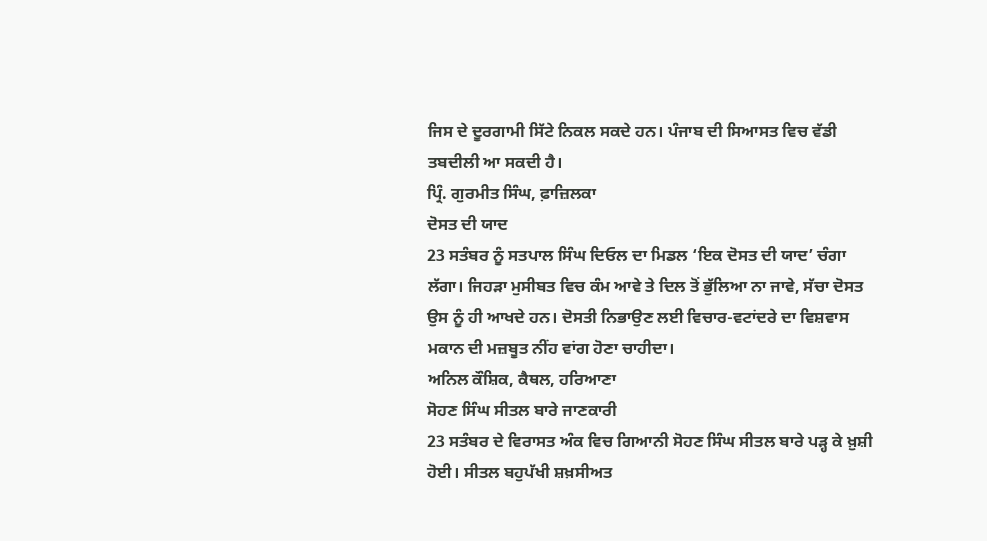ਜਿਸ ਦੇ ਦੂਰਗਾਮੀ ਸਿੱਟੇ ਨਿਕਲ ਸਕਦੇ ਹਨ। ਪੰਜਾਬ ਦੀ ਸਿਆਸਤ ਵਿਚ ਵੱਡੀ ਤਬਦੀਲੀ ਆ ਸਕਦੀ ਹੈ।
ਪ੍ਰਿੰ. ਗੁਰਮੀਤ ਸਿੰਘ, ਫ਼ਾਜ਼ਿਲਕਾ
ਦੋਸਤ ਦੀ ਯਾਦ
23 ਸਤੰਬਰ ਨੂੰ ਸਤਪਾਲ ਸਿੰਘ ਦਿਓਲ ਦਾ ਮਿਡਲ ‘ਇਕ ਦੋਸਤ ਦੀ ਯਾਦ’ ਚੰਗਾ ਲੱਗਾ। ਜਿਹੜਾ ਮੁਸੀਬਤ ਵਿਚ ਕੰਮ ਆਵੇ ਤੇ ਦਿਲ ਤੋਂ ਭੁੱਲਿਆ ਨਾ ਜਾਵੇ, ਸੱਚਾ ਦੋਸਤ ਉਸ ਨੂੰ ਹੀ ਆਖਦੇ ਹਨ। ਦੋਸਤੀ ਨਿਭਾਉਣ ਲਈ ਵਿਚਾਰ-ਵਟਾਂਦਰੇ ਦਾ ਵਿਸ਼ਵਾਸ ਮਕਾਨ ਦੀ ਮਜ਼ਬੂਤ ਨੀਂਹ ਵਾਂਗ ਹੋਣਾ ਚਾਹੀਦਾ।
ਅਨਿਲ ਕੌਸ਼ਿਕ, ਕੈਥਲ, ਹਰਿਆਣਾ
ਸੋਹਣ ਸਿੰਘ ਸੀਤਲ ਬਾਰੇ ਜਾਣਕਾਰੀ
23 ਸਤੰਬਰ ਦੇ ਵਿਰਾਸਤ ਅੰਕ ਵਿਚ ਗਿਆਨੀ ਸੋਹਣ ਸਿੰਘ ਸੀਤਲ ਬਾਰੇ ਪੜ੍ਹ ਕੇ ਖ਼ੁਸ਼ੀ ਹੋਈ। ਸੀਤਲ ਬਹੁਪੱਖੀ ਸ਼ਖ਼ਸੀਅਤ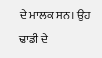ਦੇ ਮਾਲਕ ਸਨ। ਉਹ ਢਾਡੀ ਦੇ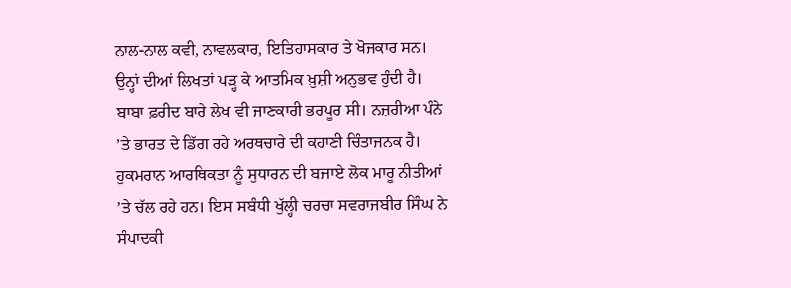ਨਾਲ-ਨਾਲ ਕਵੀ, ਨਾਵਲਕਾਰ, ਇਤਿਹਾਸਕਾਰ ਤੇ ਖੋਜਕਾਰ ਸਨ। ਉਨ੍ਹਾਂ ਦੀਆਂ ਲਿਖਤਾਂ ਪੜ੍ਹ ਕੇ ਆਤਮਿਕ ਖ਼ੁਸ਼ੀ ਅਨੁਭਵ ਹੁੰਦੀ ਹੈ। ਬਾਬਾ ਫ਼ਰੀਦ ਬਾਰੇ ਲੇਖ ਵੀ ਜਾਣਕਾਰੀ ਭਰਪੂਰ ਸੀ। ਨਜ਼ਰੀਆ ਪੰਨੇ ’ਤੇ ਭਾਰਤ ਦੇ ਡਿੱਗ ਰਹੇ ਅਰਥਚਾਰੇ ਦੀ ਕਹਾਣੀ ਚਿੰਤਾਜਨਕ ਹੈ। ਹੁਕਮਰਾਨ ਆਰਥਿਕਤਾ ਨੂੰ ਸੁਧਾਰਨ ਦੀ ਬਜਾਏ ਲੋਕ ਮਾਰੂ ਨੀਤੀਆਂ ’ਤੇ ਚੱਲ ਰਹੇ ਹਨ। ਇਸ ਸਬੰਧੀ ਖੁੱਲ੍ਹੀ ਚਰਚਾ ਸਵਰਾਜਬੀਰ ਸਿੰਘ ਨੇ ਸੰਪਾਦਕੀ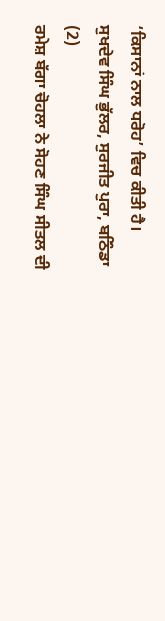‘ਕਿਸਾਨਾਂ ਨਾਲ ਧਰੋਹ’ ਵਿਚ ਕੀਤੀ ਹੈ।
ਸੁਖਦੇਵ ਸਿੰਘ ਭੁੱਲਰ, ਸੁਰਜੀਤ ਪੁਰਾ, ਬਠਿੰਡਾ
(2)
ਰਮੇਸ਼ ਬੱਗਾ ਚੋਹਲਾ ਨੇ ਸੋਹਣ ਸਿੰਘ ਸੀਤਲ ਦੀ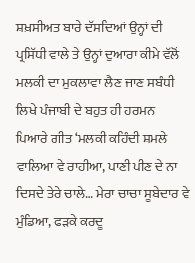ਸ਼ਖ਼ਸੀਅਤ ਬਾਰੇ ਦੱਸਦਿਆਂ ਉਨ੍ਹਾਂ ਦੀ ਪ੍ਰਸਿੱਧੀ ਵਾਲੇ ਤੇ ਉਨ੍ਹਾਂ ਦੁਆਰਾ ਕੀਮੇ ਵੱਲੋਂ ਮਲਕੀ ਦਾ ਮੁਕਲਾਵਾ ਲੈਣ ਜਾਣ ਸਬੰਧੀ ਲਿਖੇ ਪੰਜਾਬੀ ਦੇ ਬਹੁਤ ਹੀ ਹਰਮਨ ਪਿਆਰੇ ਗੀਤ ‘ਮਲਕੀ ਕਹਿੰਦੀ ਸ਼ਮਲੇ ਵਾਲਿਆ ਵੇ ਰਾਹੀਆ, ਪਾਣੀ ਪੀਣ ਦੇ ਨਾ ਦਿਸਦੇ ਤੇਰੇ ਚਾਲੇ… ਮੇਰਾ ਚਾਚਾ ਸੂਬੇਦਾਰ ਵੇ ਮੁੰਡਿਆ, ਫੜਕੇ ਕਰਦੂ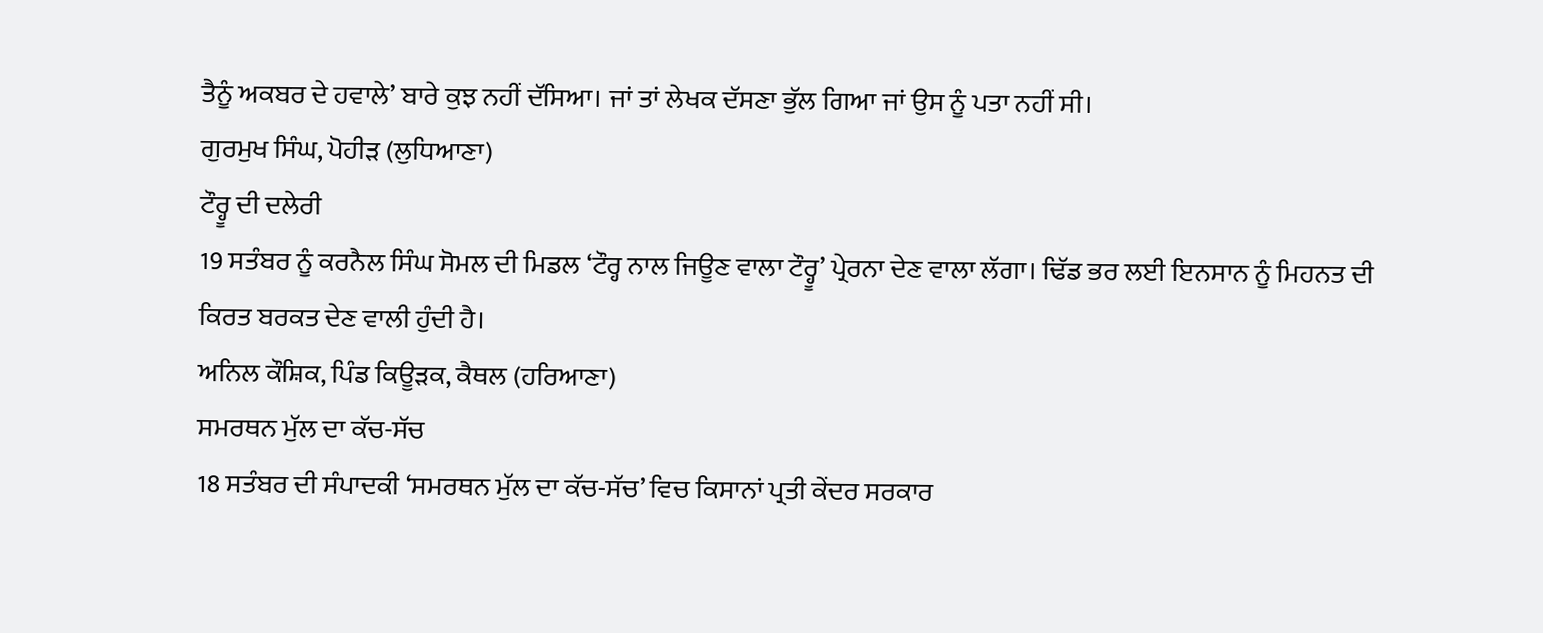ਤੈਨੂੰ ਅਕਬਰ ਦੇ ਹਵਾਲੇ’ ਬਾਰੇ ਕੁਝ ਨਹੀਂ ਦੱਸਿਆ। ਜਾਂ ਤਾਂ ਲੇਖਕ ਦੱਸਣਾ ਭੁੱਲ ਗਿਆ ਜਾਂ ਉਸ ਨੂੰ ਪਤਾ ਨਹੀਂ ਸੀ।
ਗੁਰਮੁਖ ਸਿੰਘ, ਪੋਹੀੜ (ਲੁਧਿਆਣਾ)
ਟੌਰ੍ਹੂ ਦੀ ਦਲੇਰੀ
19 ਸਤੰਬਰ ਨੂੰ ਕਰਨੈਲ ਸਿੰਘ ਸੋਮਲ ਦੀ ਮਿਡਲ ‘ਟੌਰ੍ਹ ਨਾਲ ਜਿਊਣ ਵਾਲਾ ਟੌਰ੍ਹੂ’ ਪ੍ਰੇਰਨਾ ਦੇਣ ਵਾਲਾ ਲੱਗਾ। ਢਿੱਡ ਭਰ ਲਈ ਇਨਸਾਨ ਨੂੰ ਮਿਹਨਤ ਦੀ ਕਿਰਤ ਬਰਕਤ ਦੇਣ ਵਾਲੀ ਹੁੰਦੀ ਹੈ।
ਅਨਿਲ ਕੌਸ਼ਿਕ, ਪਿੰਡ ਕਿਊੜਕ, ਕੈਥਲ (ਹਰਿਆਣਾ)
ਸਮਰਥਨ ਮੁੱਲ ਦਾ ਕੱਚ-ਸੱਚ
18 ਸਤੰਬਰ ਦੀ ਸੰਪਾਦਕੀ ‘ਸਮਰਥਨ ਮੁੱਲ ਦਾ ਕੱਚ-ਸੱਚ’ ਵਿਚ ਕਿਸਾਨਾਂ ਪ੍ਰਤੀ ਕੇਂਦਰ ਸਰਕਾਰ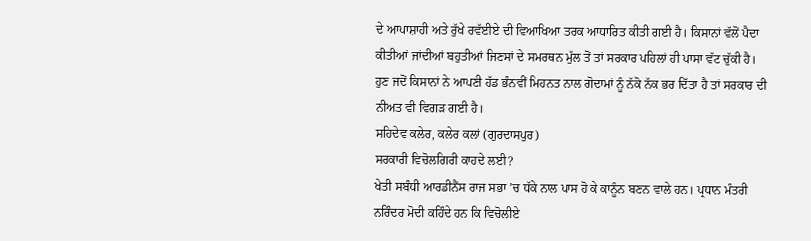ਦੇ ਆਪਾਸ਼ਾਹੀ ਅਤੇ ਰੁੱਖੇ ਰਵੱਈਏ ਦੀ ਵਿਆਖਿਆ ਤਰਕ ਆਧਾਰਿਤ ਕੀਤੀ ਗਈ ਹੈ। ਕਿਸਾਨਾਂ ਵੱਲੋਂ ਪੈਦਾ ਕੀਤੀਆਂ ਜਾਂਦੀਆਂ ਬਹੁਤੀਆਂ ਜਿਣਸਾਂ ਦੇ ਸਮਰਥਨ ਮੁੱਲ ਤੋਂ ਤਾਂ ਸਰਕਾਰ ਪਹਿਲਾਂ ਹੀ ਪਾਸਾ ਵੱਟ ਚੁੱਕੀ ਹੈ। ਹੁਣ ਜਦੋਂ ਕਿਸਾਨਾਂ ਨੇ ਆਪਣੀ ਹੱਡ ਭੰਨਵੀਂ ਮਿਹਨਤ ਨਾਲ ਗੋਦਾਮਾਂ ਨੂੰ ਨੱਕੋ ਨੱਕ ਭਰ ਦਿੱਤਾ ਹੈ ਤਾਂ ਸਰਕਾਰ ਦੀ ਨੀਅਤ ਵੀ ਵਿਗੜ ਗਈ ਹੈ।
ਸਹਿਦੇਵ ਕਲੇਰ, ਕਲੇਰ ਕਲਾਂ (ਗੁਰਦਾਸਪੁਰ)
ਸਰਕਾਰੀ ਵਿਚੋਲਗਿਰੀ ਕਾਹਦੇ ਲਈ?
ਖੇਤੀ ਸਬੰਧੀ ਆਰਡੀਨੈਂਸ ਰਾਜ ਸਭਾ ’ਚ ਧੱਕੇ ਨਾਲ ਪਾਸ ਹੋ ਕੇ ਕਾਨੂੰਨ ਬਣਨ ਵਾਲੇ ਹਨ। ਪ੍ਰਧਾਨ ਮੰਤਰੀ ਨਰਿੰਦਰ ਮੋਦੀ ਕਹਿੰਦੇ ਹਨ ਕਿ ਵਿਚੋਲੀਏ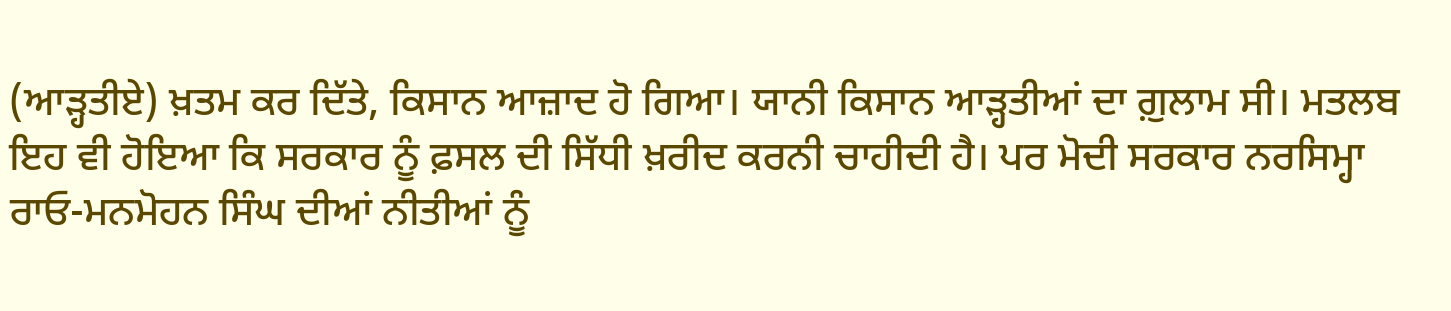(ਆੜ੍ਹਤੀਏ) ਖ਼ਤਮ ਕਰ ਦਿੱਤੇ, ਕਿਸਾਨ ਆਜ਼ਾਦ ਹੋ ਗਿਆ। ਯਾਨੀ ਕਿਸਾਨ ਆੜ੍ਹਤੀਆਂ ਦਾ ਗ਼ੁਲਾਮ ਸੀ। ਮਤਲਬ ਇਹ ਵੀ ਹੋਇਆ ਕਿ ਸਰਕਾਰ ਨੂੰ ਫ਼ਸਲ ਦੀ ਸਿੱਧੀ ਖ਼ਰੀਦ ਕਰਨੀ ਚਾਹੀਦੀ ਹੈ। ਪਰ ਮੋਦੀ ਸਰਕਾਰ ਨਰਸਿਮ੍ਹਾ ਰਾਓ-ਮਨਮੋਹਨ ਸਿੰਘ ਦੀਆਂ ਨੀਤੀਆਂ ਨੂੰ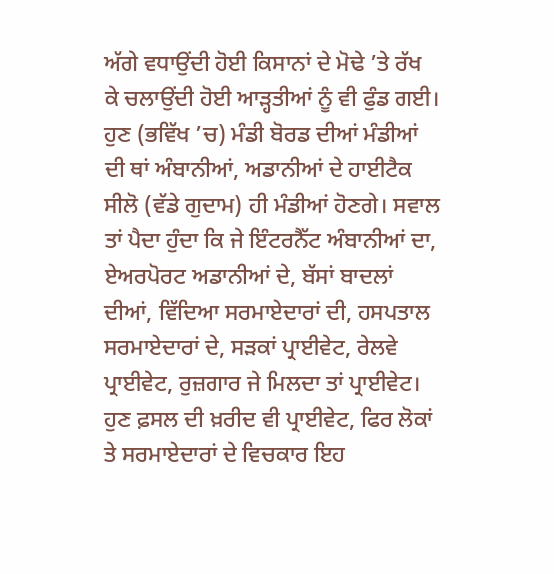ਅੱਗੇ ਵਧਾਉਂਦੀ ਹੋਈ ਕਿਸਾਨਾਂ ਦੇ ਮੋਢੇ ’ਤੇ ਰੱਖ ਕੇ ਚਲਾਉਂਦੀ ਹੋਈ ਆੜ੍ਹਤੀਆਂ ਨੂੰ ਵੀ ਫੁੰਡ ਗਈ। ਹੁਣ (ਭਵਿੱਖ ’ਚ) ਮੰਡੀ ਬੋਰਡ ਦੀਆਂ ਮੰਡੀਆਂ ਦੀ ਥਾਂ ਅੰਬਾਨੀਆਂ, ਅਡਾਨੀਆਂ ਦੇ ਹਾਈਟੈਕ ਸੀਲੋ (ਵੱਡੇ ਗੁਦਾਮ) ਹੀ ਮੰਡੀਆਂ ਹੋਣਗੇ। ਸਵਾਲ ਤਾਂ ਪੈਦਾ ਹੁੰਦਾ ਕਿ ਜੇ ਇੰਟਰਨੈੱਟ ਅੰਬਾਨੀਆਂ ਦਾ, ਏਅਰਪੋਰਟ ਅਡਾਨੀਆਂ ਦੇ, ਬੱਸਾਂ ਬਾਦਲਾਂ ਦੀਆਂ, ਵਿੱਦਿਆ ਸਰਮਾਏਦਾਰਾਂ ਦੀ, ਹਸਪਤਾਲ ਸਰਮਾਏਦਾਰਾਂ ਦੇ, ਸੜਕਾਂ ਪ੍ਰਾਈਵੇਟ, ਰੇਲਵੇ ਪ੍ਰਾਈਵੇਟ, ਰੁਜ਼ਗਾਰ ਜੇ ਮਿਲਦਾ ਤਾਂ ਪ੍ਰਾਈਵੇਟ। ਹੁਣ ਫ਼ਸਲ ਦੀ ਖ਼ਰੀਦ ਵੀ ਪ੍ਰਾਈਵੇਟ, ਫਿਰ ਲੋਕਾਂ ਤੇ ਸਰਮਾਏਦਾਰਾਂ ਦੇ ਵਿਚਕਾਰ ਇਹ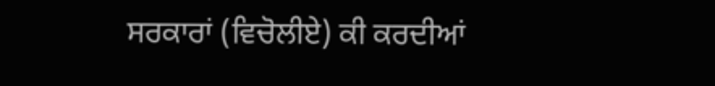ਸਰਕਾਰਾਂ (ਵਿਚੋਲੀਏ) ਕੀ ਕਰਦੀਆਂ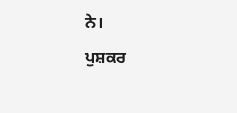ਨੇ।
ਪੁਸ਼ਕਰ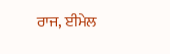ਰਾਜ, ਈਮੇਲ